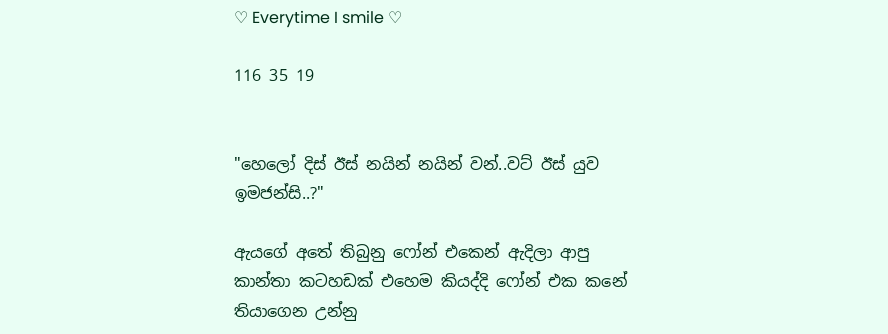♡ Everytime I smile ♡

116 35 19


"හෙලෝ දිස් ඊස් නයින් නයින් වන්..වට් ඊස් යුව ඉමජන්සි..?"

ඇයගේ අතේ තිබුනු ෆෝන් එකෙන් ඇදිලා ආපු කාන්තා කටහඩක් එහෙම කියද්දි ෆෝන් එක කනේ තියාගෙන උන්නු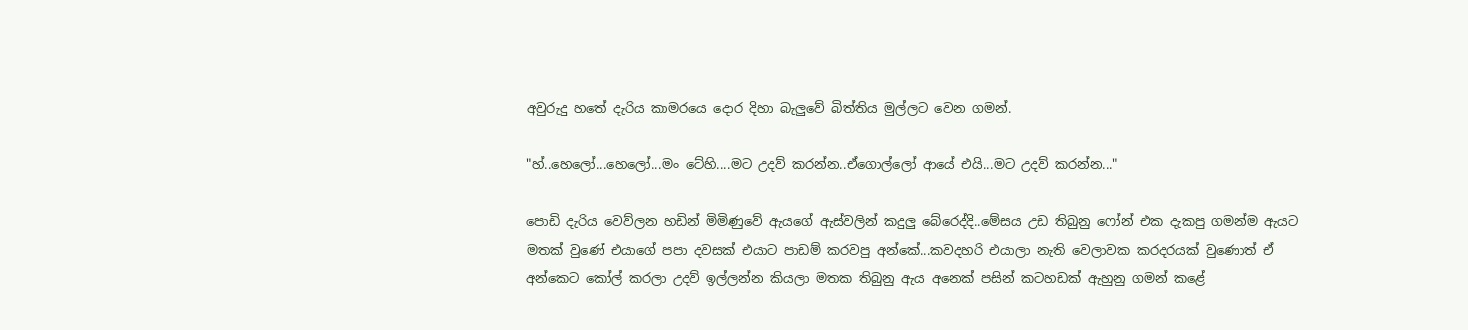අවුරුදු හතේ දැරිය කාමරයෙ දොර දිහා බැලුවේ බිත්තිය මුල්ලට වෙන ගමන්.

"හ්..හෙලෝ...හෙලෝ...මං ටේහි....මට උදව් කරන්න..ඒගොල්ලෝ ආයේ එයි...මට උදව් කරන්න..."

පොඩි දැරිය වෙව්ලන හඩින් මිමිණුවේ ඇයගේ ඇස්වලින් කදුලු බේරෙද්දි..මේසය උඩ තිබුනු ෆෝන් එක දැකපු ගමන්ම ඇයට මතක් වුණේ එයාගේ පපා දවසක් එයාට පාඩම් කරවපු අන්කේ...කවදහරි එයාලා නැති වෙලාවක කරදරයක් වුණොත් ඒ අන්කෙට කෝල් කරලා උදව් ඉල්ලන්න කියලා මතක තිබුනු ඇය අනෙක් පසින් කටහඩක් ඇහුනු ගමන් කළේ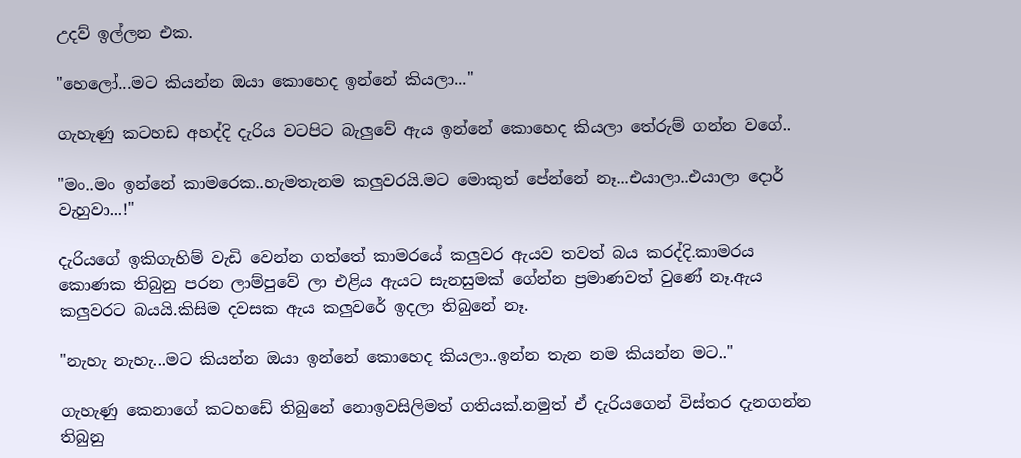උදව් ඉල්ලන එක.

"හෙලෝ...මට කියන්න ඔයා කොහෙද ඉන්නේ කියලා..."

ගැහැණු කටහඩ අහද්දි දැරිය වටපිට බැලුවේ ඇය ඉන්නේ කොහෙද කියලා තේරුම් ගන්න වගේ..

"මං..මං ඉන්නේ කාමරෙක..හැමතැනම කලුවරයි.මට මොකුත් පේන්නේ නෑ...එයාලා..එයාලා දොර් වැහුවා...!"

දැරියගේ ඉකිගැහිම් වැඩි වෙන්න ගත්තේ කාමරයේ කලුවර ඇයව තවත් බය කරද්දි.කාමරය කොණක තිබුනු පරන ලාම්පුවේ ලා එළිය ඇයට සැනසුමක් ගේන්න ප්‍රමාණවත් වුණේ නෑ.ඇය කලුවරට බයයි.කිසිම දවසක ඇය කලුවරේ ඉදලා තිබුනේ නෑ.

"නැහැ නැහැ...මට කියන්න ඔයා ඉන්නේ කොහෙද කියලා..ඉන්න තැන නම කියන්න මට.."

ගැහැණු කෙනාගේ කටහඩේ තිබුනේ නොඉවසිලිමත් ගතියක්.නමුත් ඒ දැරියගෙන් විස්තර දැනගන්න තිබුනු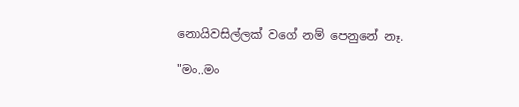නොයිවසිල්ලක් වගේ නම් පෙනුනේ නෑ.

"මං..මං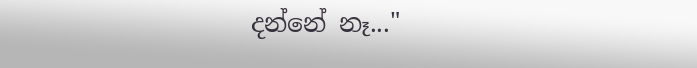දන්නේ නෑ..."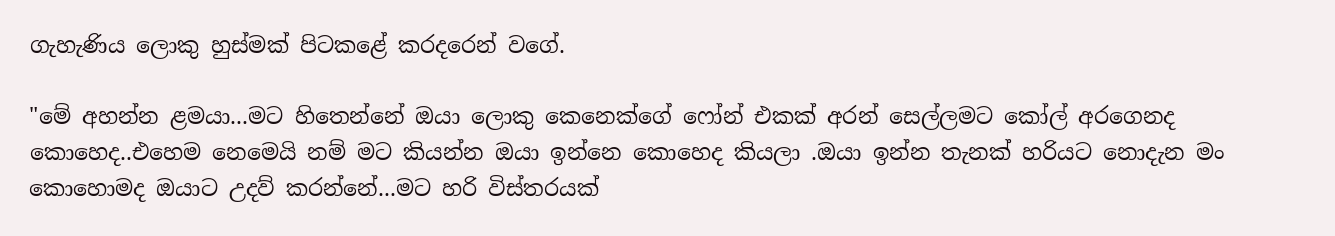ගැහැණිය ලොකු හුස්මක් පිටකළේ කරදරෙන් වගේ.

"මේ අහන්න ළමයා...මට හිතෙන්නේ ඔයා ලොකු කෙනෙක්ගේ ෆෝන් එකක් අරන් සෙල්ලමට කෝල් අරගෙනද කොහෙද..එහෙම නෙමෙයි නම් මට කියන්න ඔයා ඉන්නෙ කොහෙද කියලා .ඔයා ඉන්න තැනක් හරියට නොදැන මං කොහොමද ඔයාට උදව් කරන්නේ...මට හරි විස්තරයක්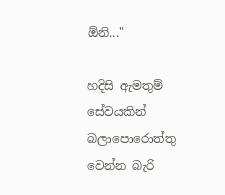ඕනි..."

හදිසි ඇමතුම් සේවයකින් බලාපොරොත්තු වෙන්න බැරි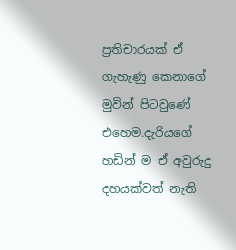ප්‍රතිචාරයක් ඒ ගැහැණු කෙනාගේ මුවින් පිටවුණේ එහෙම.දැරියගේ හඩින් ම ඒ අවුරුදු දහයක්වත් නැති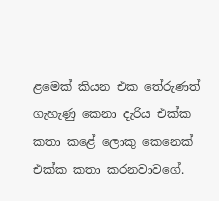ළමෙක් කියන එක තේරුණත් ගැහැණු කෙනා දැරිය එක්ක කතා කළේ ලොකු කෙනෙක් එක්ක කතා කරනවාවගේ.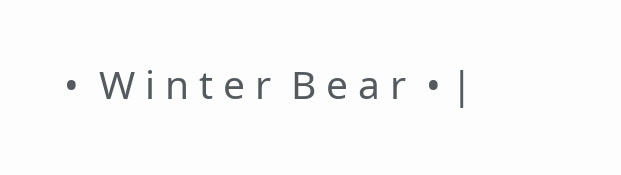•  W i n t e r  B e a r  • |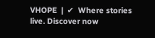VHOPE  |  ✔  Where stories live. Discover now